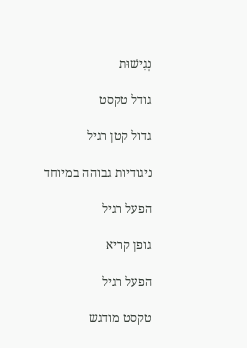נְגִישׁוּת

גודל טקסט

גדול קטן רגיל

ניגודיות גבוהה במיוחד

הפעל רגיל

גופן קריא

הפעל רגיל

טקסט מודגש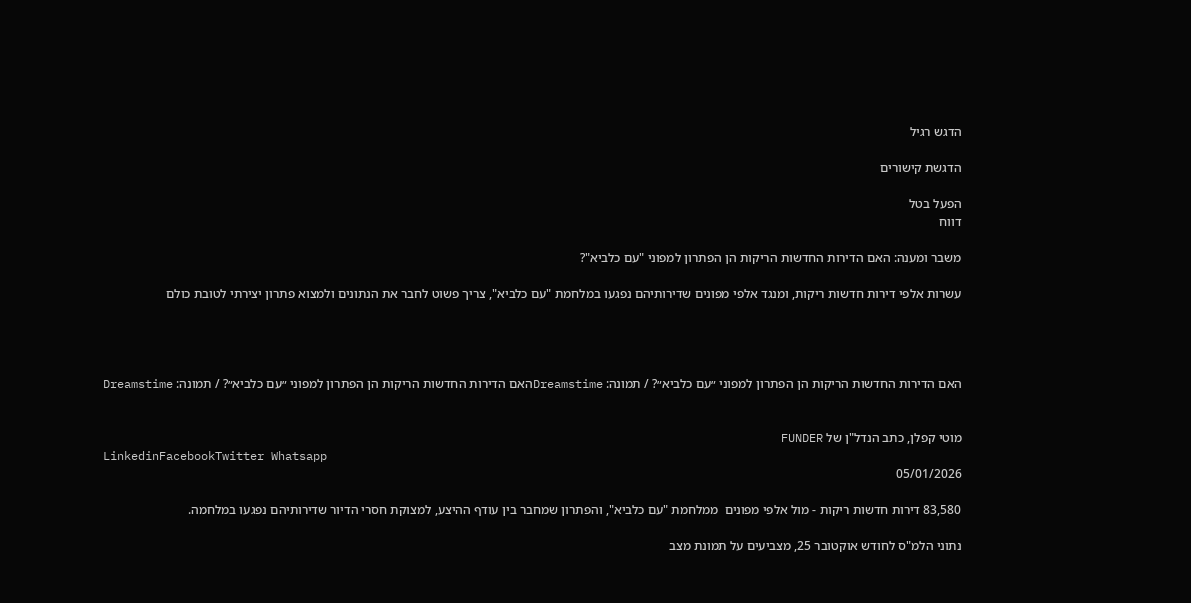הדגש רגיל

הדגשת קישורים

הפעל בטל
דווח

משבר ומענה: האם הדירות החדשות הריקות הן הפתרון למפוני "עם כלביא"?

עשרות אלפי דירות חדשות ריקות, ומנגד אלפי מפונים שדירותיהם נפגעו במלחמת "עם כלביא", צריך פשוט לחבר את הנתונים ולמצוא פתרון יצירתי לטובת כולם




האם הדירות החדשות הריקות הן הפתרון למפוני ״עם כלביא״? / תמונה: Dreamstimeהאם הדירות החדשות הריקות הן הפתרון למפוני ״עם כלביא״? / תמונה: Dreamstime


מוטי קפלן, כתב הנדל"ן של FUNDER
LinkedinFacebookTwitter Whatsapp
05/01/2026

83,580 דירות חדשות ריקות - מול אלפי מפונים  ממלחמת "עם כלביא", והפתרון שמחבר בין עודף ההיצע, למצוקת חסרי הדיור שדירותיהם נפגעו במלחמה.

נתוני הלמ"ס לחודש אוקטובר 25, מצביעים על תמונת מצב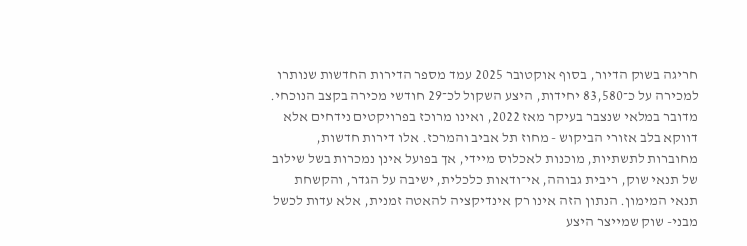חריגה בשוק הדיור, בסוף אוקטובר 2025 עמד מספר הדירות החדשות שנותרו למכירה על כ־83,580 יחידות, היצע השקול לכ־29 חודשי מכירה בקצב הנוכחי. מדובר במלאי שנצבר בעיקר מאז 2022, ואינו מרוכז בפרויקטים נידחים אלא דווקא בלב אזורי הביקוש - מחוז תל אביב והמרכז. אלו דירות חדשות, מחוברות לתשתיות, מוכנות לאכלוס מיידי, אך בפועל אינן נמכרות בשל שילוב של תנאי שוק, ריבית גבוהה, אי־ודאות כלכלית, ישיבה על הגדר, והקשחת תנאי המימון. הנתון הזה אינו רק אינדיקציה להאטה זמנית, אלא עדות לכשל מבני- שוק שמייצר היצע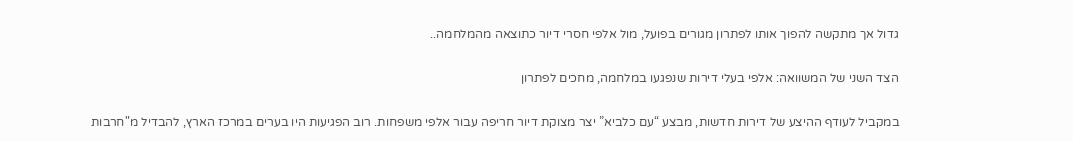גדול אך מתקשה להפוך אותו לפתרון מגורים בפועל, מול אלפי חסרי דיור כתוצאה מהמלחמה..

הצד השני של המשוואה: אלפי בעלי דירות שנפגעו במלחמה, מחכים לפתרון

במקביל לעודף ההיצע של דירות חדשות, מבצע “עם כלביא” יצר מצוקת דיור חריפה עבור אלפי משפחות. רוב הפגיעות היו בערים במרכז הארץ, להבדיל מ"חרבות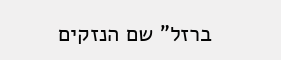ברזל" שם הנזקים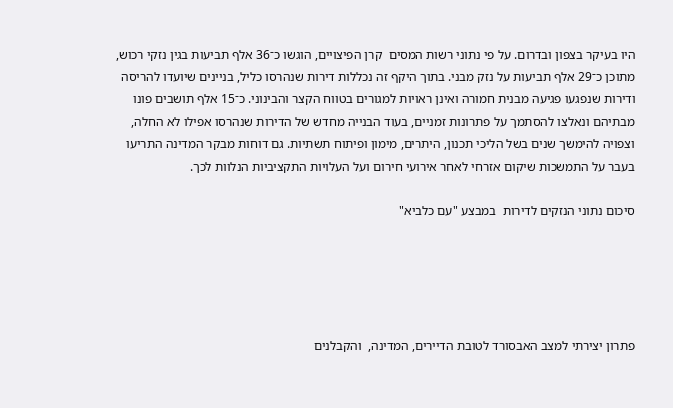היו בעיקר בצפון ובדרום. על פי נתוני רשות המסים  קרן הפיצויים, הוגשו כ־36 אלף תביעות בגין נזקי רכוש, מתוכן כ־29 אלף תביעות על נזק מבני. בתוך היקף זה נכללות דירות שנהרסו כליל, בניינים שיועדו להריסה ודירות שנפגעו פגיעה מבנית חמורה ואינן ראויות למגורים בטווח הקצר והבינוני. כ־15 אלף תושבים פונו מבתיהם ונאלצו להסתמך על פתרונות זמניים, בעוד הבנייה מחדש של הדירות שנהרסו אפילו לא החלה, וצפויה להימשך שנים בשל הליכי תכנון, היתרים, מימון ופיתוח תשתיות. גם דוחות מבקר המדינה התריעו בעבר על התמשכות שיקום אזרחי לאחר אירועי חירום ועל העלויות התקציביות הנלוות לכך.

סיכום נתוני הנזקים לדירות  במבצע "עם כלביא"





פתרון יצירתי למצב האבסורד לטובת הדיירים, המדינה,  והקבלנים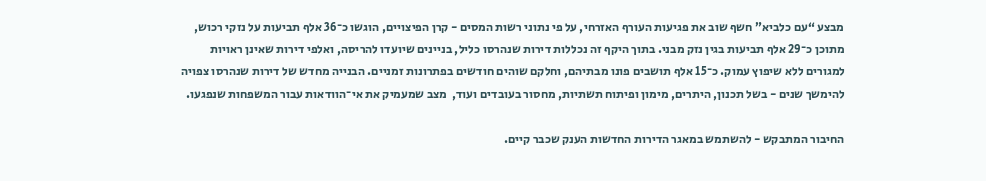מבצע “עם כלביא” חשף שוב את פגיעות העורף האזרחי, על פי נתוני רשות המסים - קרן הפיצויים, הוגשו כ־36 אלף תביעות על נזקי רכוש, מתוכן כ־29 אלף תביעות בגין נזק מבני. בתוך היקף זה נכללות דירות שנהרסו כליל, בניינים שיועדו להריסה, ואלפי דירות שאינן ראויות למגורים ללא שיפוץ עמוק. כ־15 אלף תושבים פונו מבתיהם, וחלקם שוהים חודשים בפתרונות זמניים. הבנייה מחדש של דירות שנהרסו צפויה להימשך שנים - בשל תכנון, היתרים, מימון ופיתוח תשתיות, מחסור בעובדים ועוד,  מצב שמעמיק את אי־הוודאות עבור המשפחות שנפגעו.

החיבור המתבקש - להשתמש במאגר הדירות החדשות הענק שכבר קיים.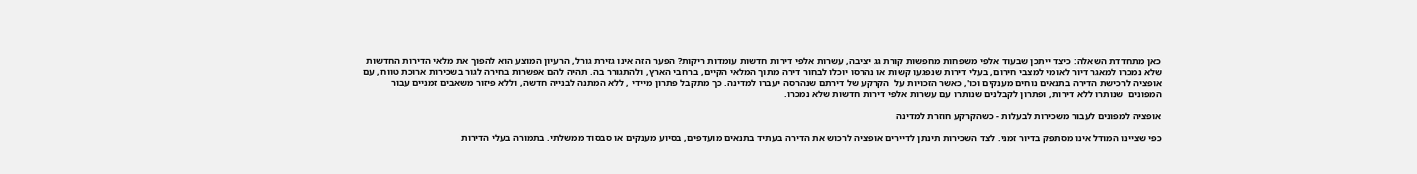כאן מתחדדת השאלה: כיצד ייתכן שבעוד אלפי משפחות מחפשות קורת גג יציבה, עשרות אלפי דירות חדשות עומדות ריקות? הפער הזה אינו גזירת גורל, הרעיון המוצע הוא להפוך את מלאי הדירות החדשות שלא נמכרו למאגר דיור לאומי למצבי חירום, בעלי דירות שנפגעו קשות או נהרסו יוכלו לבחור דירה מתוך המלאי הקיים, ברחבי הארץ, ולהתגורר בה. תהיה להם אפשרות בחירה לגור בשכירות ארוכת טווח, עם אופציה לרכישת הדירה בתנאים נוחים מענקים וכו', כאשר הזכויות על  הקרקע של דירתם שנהרסה יעברו למדינה. כך מתקבל פתרון מיידי , ללא המתנה לבנייה חדשה, וללא פיזור משאבים זמניים עבור המפונים  שנותרו ללא דירות, ופתרון לקבלנים שנותרו עם עשרות אלפי דירות חדשות שלא נמכרו.

אופציה למפונים לעבור משכירות לבעלות - כשהקרקע חוזרת למדינה

כפי שציינו המודל אינו מסתפק בדיור זמני. לצד השכירות תינתן לדיירים אופציה לרכוש את הדירה בעתיד בתנאים מועדפים, בסיוע מענקים או סבסוד ממשלתי. בתמורה בעלי הדירות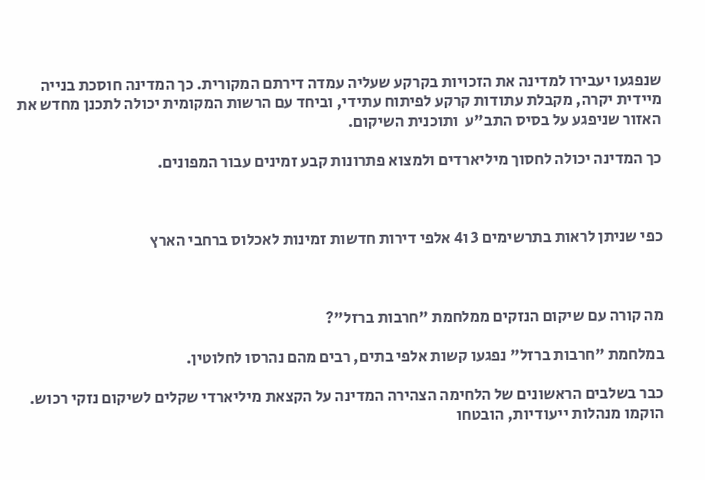שנפגעו יעבירו למדינה את הזכויות בקרקע שעליה עמדה דירתם המקורית. כך המדינה חוסכת בנייה מיידית יקרה, מקבלת עתודות קרקע לפיתוח עתידי, וביחד עם הרשות המקומית יכולה לתכנן מחדש את האזור שניפגע על בסיס התב"ע  ותוכנית השיקום.

כך המדינה יכולה לחסוך מיליארדים ולמצוא פתרונות קבע זמינים עבור המפונים.



כפי שניתן לראות בתרשימים 3 ו4 אלפי דירות חדשות זמינות לאכלוס ברחבי הארץ



מה קורה עם שיקום הנזקים ממלחמת "חרבות ברזל"?

במלחמת "חרבות ברזל" נפגעו קשות אלפי בתים, רבים מהם נהרסו לחלוטין.

כבר בשלבים הראשונים של הלחימה הצהירה המדינה על הקצאת מיליארדי שקלים לשיקום נזקי רכוש. הוקמו מנהלות ייעודיות, הובטחו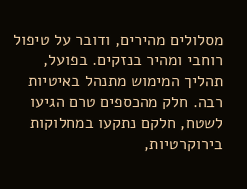מסלולים מהירים, ודובר על טיפול רוחבי ומהיר בנזקים. בפועל, תהליך המימוש מתנהל באיטיות רבה. חלק מהכספים טרם הגיעו לשטח, חלקם נתקעו במחלוקות בירוקרטיות,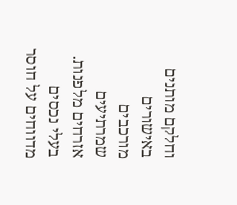וחלקם מותנים באישורים מורכבים שמרתיעים אזרחים מלפנות. בעלי נכסים מדווחים על חוסר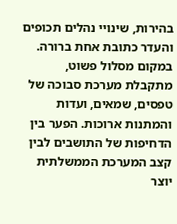בהירות, שינויי נהלים תכופים והעדר כתובת אחת ברורה. במקום מסלול פשוט, מתקבלת מערכת סבוכה של טפסים, שמאים, ועדות והמתנות ארוכות. הפער בין הדחיפות של התושבים לבין קצב המערכת הממשלתית יוצר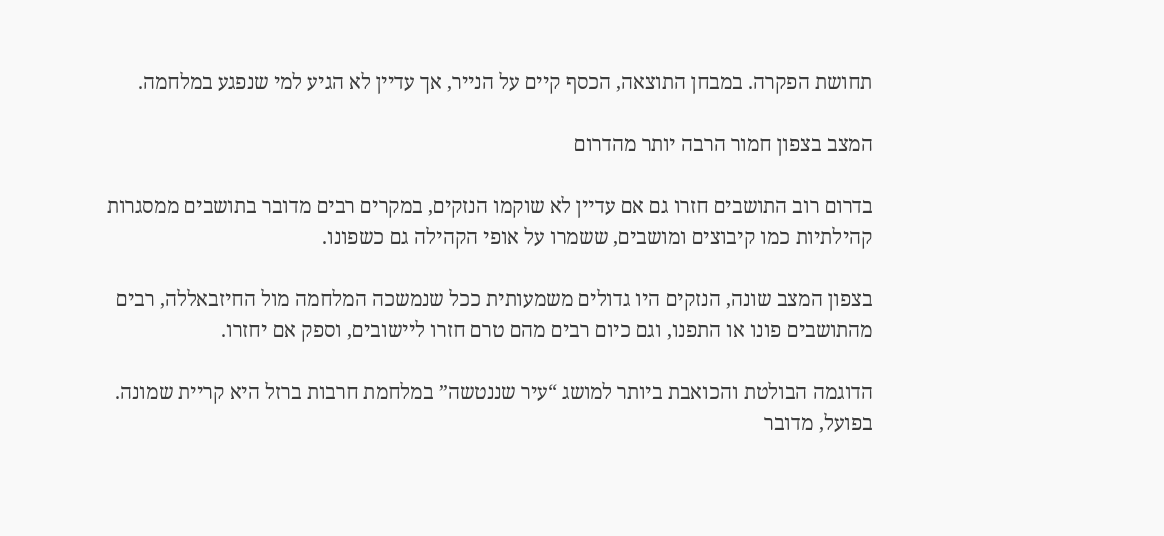תחושת הפקרה. במבחן התוצאה, הכסף קיים על הנייר, אך עדיין לא הגיע למי שנפגע במלחמה.

המצב בצפון חמור הרבה יותר מהדרום

בדרום רוב התושבים חזרו גם אם עדיין לא שוקמו הנזקים, במקרים רבים מדובר בתושבים ממסגרות קהילתיות כמו קיבוצים ומושבים, ששמרו על אופי הקהילה גם כשפונו.

בצפון המצב שונה, הנזקים היו גדולים משמעותית ככל שנמשכה המלחמה מול החיזבאללה, רבים מהתושבים פונו או התפנו, וגם כיום רבים מהם טרם חזרו ליישובים, וספק אם יחזרו.

הדוגמה הבולטת והכואבת ביותר למושג “עיר שננטשה” במלחמת חרבות ברזל היא קריית שמונה. בפועל, מדובר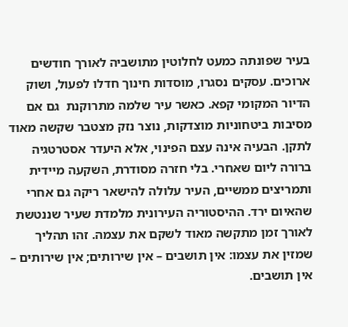בעיר שפונתה כמעט לחלוטין מתושביה לאורך חודשים ארוכים. עסקים נסגרו, מוסדות חינוך חדלו לפעול, ושוק הדיור המקומי קפא. כאשר עיר שלמה מתרוקנת  גם אם מסיבות ביטחוניות מוצדקות, נוצר נזק מצטבר שקשה מאוד לתקן. הבעיה אינה עצם הפינוי, אלא היעדר אסטרטגיה ברורה ליום שאחרי. בלי חזרה מסודרת, השקעה מיידית ותמריצים ממשיים, העיר עלולה להישאר ריקה גם אחרי שהאיום ירד. ההיסטוריה העירונית מלמדת שעיר שננטשת לאורך זמן מתקשה מאוד לשקם את עצמה. זהו תהליך שמזין את עצמו: אין תושבים – אין שירותים; אין שירותים – אין תושבים.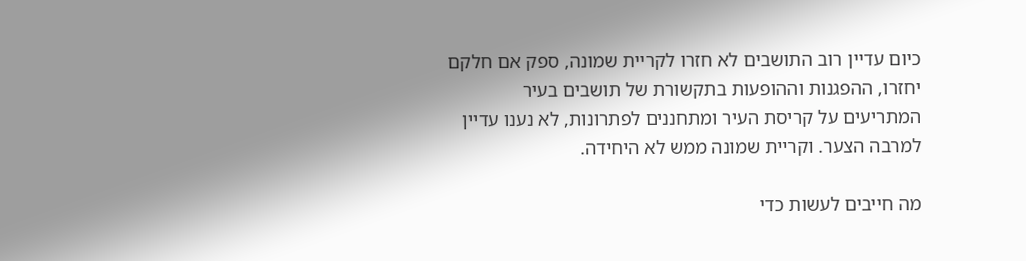כיום עדיין רוב התושבים לא חזרו לקריית שמונה, ספק אם חלקם יחזרו, ההפגנות וההופעות בתקשורת של תושבים בעיר המתריעים על קריסת העיר ומתחננים לפתרונות, לא נענו עדיין למרבה הצער. וקריית שמונה ממש לא היחידה.

מה חייבים לעשות כדי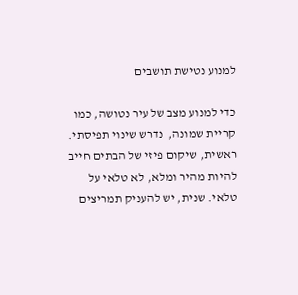למנוע נטישת תושבים

כדי למנוע מצב של עיר נטושה, כמו קריית שמונה,  נדרש שינוי תפיסתי. ראשית, שיקום פיזי של הבתים חייב להיות מהיר ומלא, לא טלאי על טלאי. שנית, יש להעניק תמריצים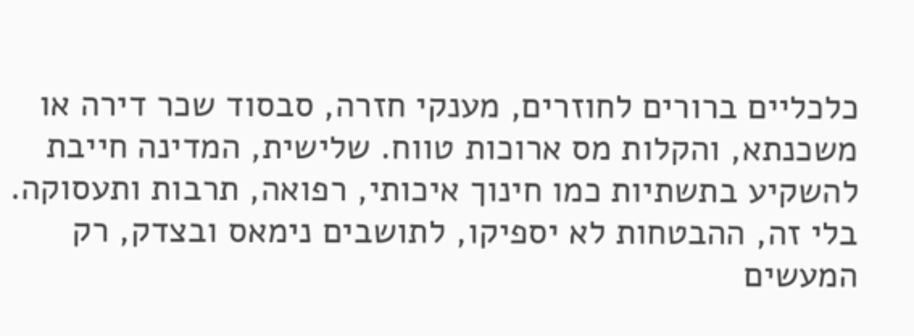כלכליים ברורים לחוזרים, מענקי חזרה, סבסוד שכר דירה או משכנתא, והקלות מס ארוכות טווח. שלישית, המדינה חייבת להשקיע בתשתיות כמו חינוך איכותי, רפואה, תרבות ותעסוקה. בלי זה, ההבטחות לא יספיקו, לתושבים נימאס ובצדק, רק המעשים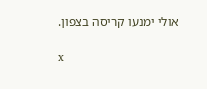אולי ימנעו קריסה בצפון.

x